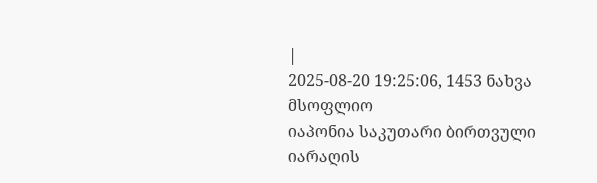|
2025-08-20 19:25:06, 1453 ნახვა
მსოფლიო
იაპონია საკუთარი ბირთვული იარაღის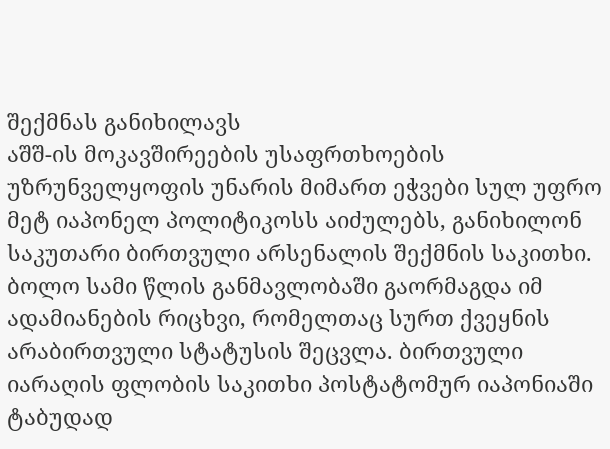შექმნას განიხილავს
აშშ-ის მოკავშირეების უსაფრთხოების უზრუნველყოფის უნარის მიმართ ეჭვები სულ უფრო მეტ იაპონელ პოლიტიკოსს აიძულებს, განიხილონ საკუთარი ბირთვული არსენალის შექმნის საკითხი. ბოლო სამი წლის განმავლობაში გაორმაგდა იმ ადამიანების რიცხვი, რომელთაც სურთ ქვეყნის არაბირთვული სტატუსის შეცვლა. ბირთვული იარაღის ფლობის საკითხი პოსტატომურ იაპონიაში ტაბუდად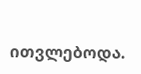ითვლებოდა.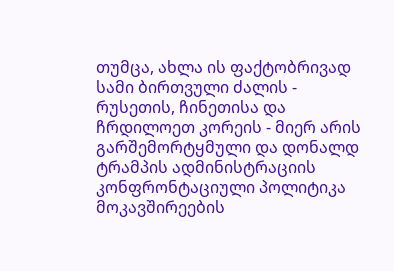თუმცა, ახლა ის ფაქტობრივად სამი ბირთვული ძალის - რუსეთის, ჩინეთისა და ჩრდილოეთ კორეის - მიერ არის გარშემორტყმული და დონალდ ტრამპის ადმინისტრაციის კონფრონტაციული პოლიტიკა მოკავშირეების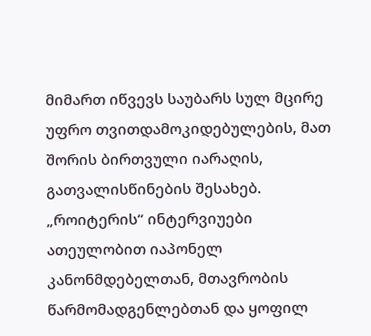მიმართ იწვევს საუბარს სულ მცირე უფრო თვითდამოკიდებულების, მათ შორის ბირთვული იარაღის, გათვალისწინების შესახებ. „როიტერის“ ინტერვიუები ათეულობით იაპონელ კანონმდებელთან, მთავრობის წარმომადგენლებთან და ყოფილ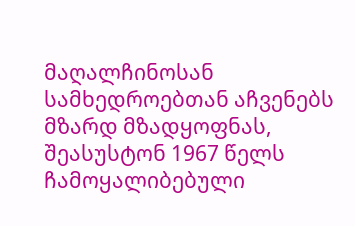მაღალჩინოსან სამხედროებთან აჩვენებს მზარდ მზადყოფნას, შეასუსტონ 1967 წელს ჩამოყალიბებული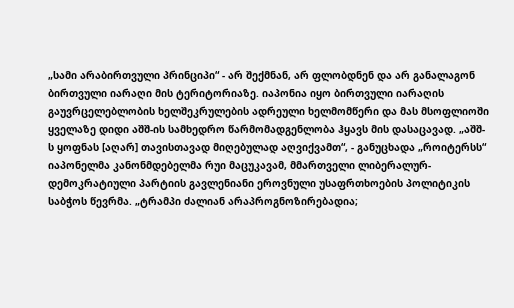„სამი არაბირთვული პრინციპი“ - არ შექმნან, არ ფლობდნენ და არ განალაგონ ბირთვული იარაღი მის ტერიტორიაზე. იაპონია იყო ბირთვული იარაღის გაუვრცელებლობის ხელშეკრულების ადრეული ხელმომწერი და მას მსოფლიოში ყველაზე დიდი აშშ-ის სამხედრო წარმომადგენლობა ჰყავს მის დასაცავად. „აშშ-ს ყოფნას [აღარ] თავისთავად მიღებულად აღვიქვამთ“, - განუცხადა „როიტერსს“ იაპონელმა კანონმდებელმა რუი მაცუკავამ, მმართველი ლიბერალურ-დემოკრატიული პარტიის გავლენიანი ეროვნული უსაფრთხოების პოლიტიკის საბჭოს წევრმა. „ტრამპი ძალიან არაპროგნოზირებადია;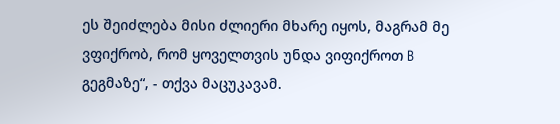ეს შეიძლება მისი ძლიერი მხარე იყოს, მაგრამ მე ვფიქრობ, რომ ყოველთვის უნდა ვიფიქროთ B გეგმაზე“, - თქვა მაცუკავამ.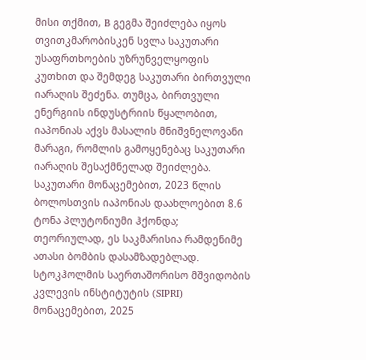მისი თქმით, B გეგმა შეიძლება იყოს თვითკმარობისკენ სვლა საკუთარი უსაფრთხოების უზრუნველყოფის კუთხით და შემდეგ საკუთარი ბირთვული იარაღის შეძენა. თუმცა, ბირთვული ენერგიის ინდუსტრიის წყალობით, იაპონიას აქვს მასალის მნიშვნელოვანი მარაგი, რომლის გამოყენებაც საკუთარი იარაღის შესაქმნელად შეიძლება. საკუთარი მონაცემებით, 2023 წლის ბოლოსთვის იაპონიას დაახლოებით 8.6 ტონა პლუტონიუმი ჰქონდა; თეორიულად, ეს საკმარისია რამდენიმე ათასი ბომბის დასამზადებლად. სტოკჰოლმის საერთაშორისო მშვიდობის კვლევის ინსტიტუტის (SIPRI) მონაცემებით, 2025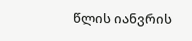წლის იანვრის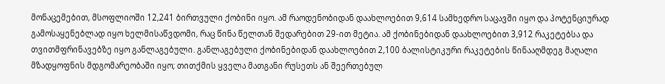მონაცემებით, მსოფლიოში 12,241 ბირთვული ქობინი იყო. ამ რაოდენობიდან დაახლოებით 9,614 სამხედრო საცავში იყო და პოტენციურად გამოსაყენებლად იყო ხელმისაწვდომი, რაც წინა წელთან შედარებით 29-ით მეტია. ამ ქობინებიდან დაახლოებით 3,912 რაკეტებსა და თვითმფრინავებზე იყო განლაგებული. განლაგებული ქობინებიდან დაახლოებით 2,100 ბალისტიკური რაკეტების წინააღმდეგ მაღალი მზადყოფნის მდგომარეობაში იყო; თითქმის ყველა მათგანი რუსეთს ან შეერთებულ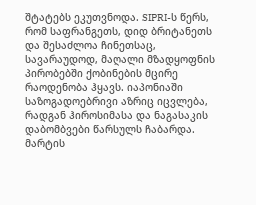შტატებს ეკუთვნოდა. SIPRI-ს წერს, რომ საფრანგეთს, დიდ ბრიტანეთს და შესაძლოა ჩინეთსაც, სავარაუდოდ, მაღალი მზადყოფნის პირობებში ქობინების მცირე რაოდენობა ჰყავს. იაპონიაში საზოგადოებრივი აზრიც იცვლება, რადგან ჰიროსიმასა და ნაგასაკის დაბომბვები წარსულს ჩაბარდა. მარტის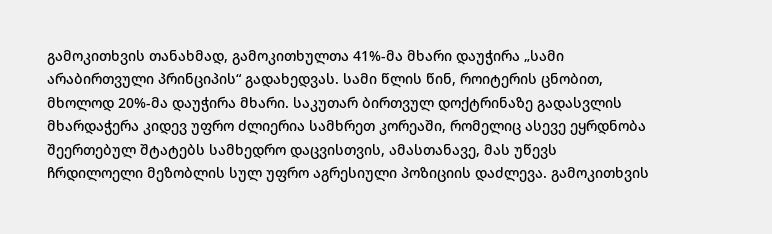გამოკითხვის თანახმად, გამოკითხულთა 41%-მა მხარი დაუჭირა „სამი არაბირთვული პრინციპის“ გადახედვას. სამი წლის წინ, როიტერის ცნობით, მხოლოდ 20%-მა დაუჭირა მხარი. საკუთარ ბირთვულ დოქტრინაზე გადასვლის მხარდაჭერა კიდევ უფრო ძლიერია სამხრეთ კორეაში, რომელიც ასევე ეყრდნობა შეერთებულ შტატებს სამხედრო დაცვისთვის, ამასთანავე, მას უწევს ჩრდილოელი მეზობლის სულ უფრო აგრესიული პოზიციის დაძლევა. გამოკითხვის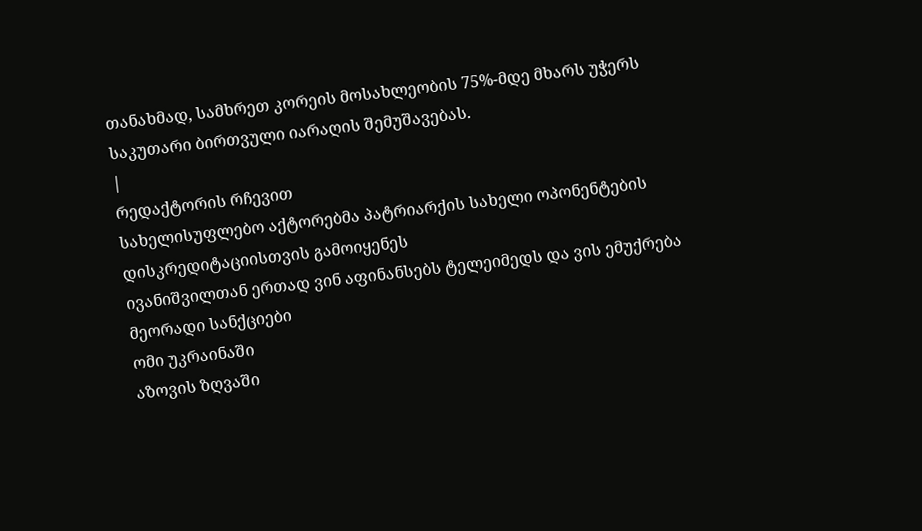თანახმად, სამხრეთ კორეის მოსახლეობის 75%-მდე მხარს უჭერს საკუთარი ბირთვული იარაღის შემუშავებას.
|
რედაქტორის რჩევით
სახელისუფლებო აქტორებმა პატრიარქის სახელი ოპონენტების დისკრედიტაციისთვის გამოიყენეს
ივანიშვილთან ერთად ვინ აფინანსებს ტელეიმედს და ვის ემუქრება მეორადი სანქციები
ომი უკრაინაში
აზოვის ზღვაში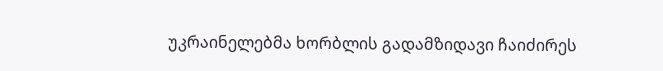უკრაინელებმა ხორბლის გადამზიდავი ჩაიძირეს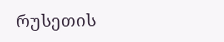რუსეთის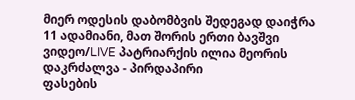მიერ ოდესის დაბომბვის შედეგად დაიჭრა 11 ადამიანი, მათ შორის ერთი ბავშვი
ვიდეო/LIVE პატრიარქის ილია მეორის დაკრძალვა - პირდაპირი
ფასების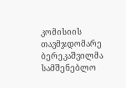კომისიის თავმჯდომარე ბერეკაშვილმა სამშენებლო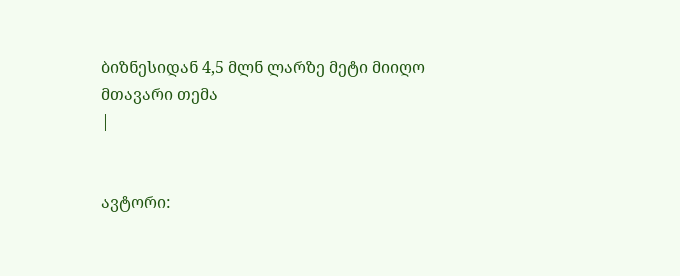ბიზნესიდან 4,5 მლნ ლარზე მეტი მიიღო
მთავარი თემა
|


ავტორი: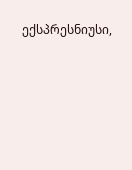ექსპრესნიუსი,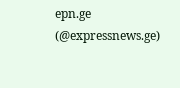epn.ge (@expressnews.ge)